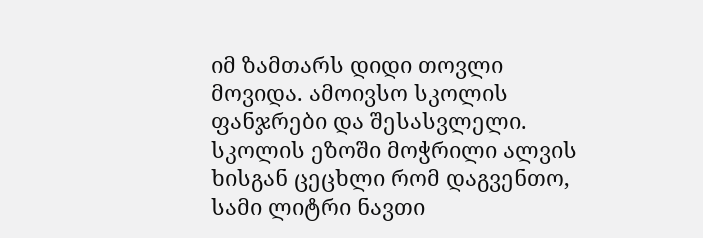იმ ზამთარს დიდი თოვლი მოვიდა. ამოივსო სკოლის ფანჯრები და შესასვლელი. სკოლის ეზოში მოჭრილი ალვის ხისგან ცეცხლი რომ დაგვენთო, სამი ლიტრი ნავთი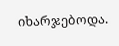იხარჯებოდა.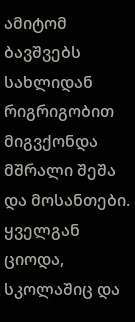ამიტომ ბავშვებს სახლიდან რიგრიგობით მიგვქონდა მშრალი შეშა და მოსანთები. ყველგან ციოდა, სკოლაშიც და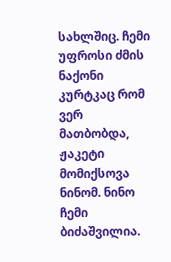სახლშიც. ჩემი უფროსი ძმის ნაქონი კურტკაც რომ ვერ მათბობდა, ჟაკეტი მომიქსოვა ნინომ. ნინო ჩემი ბიძაშვილია.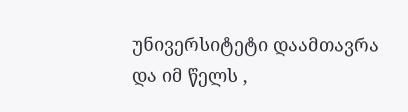უნივერსიტეტი დაამთავრა და იმ წელს ,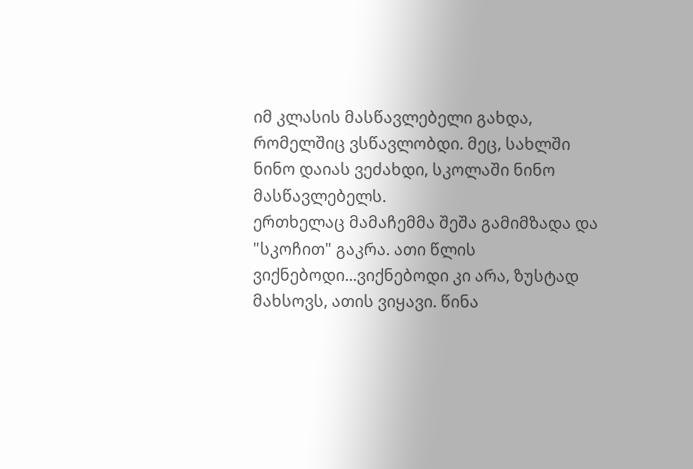იმ კლასის მასწავლებელი გახდა, რომელშიც ვსწავლობდი. მეც, სახლში ნინო დაიას ვეძახდი, სკოლაში ნინო მასწავლებელს.
ერთხელაც მამაჩემმა შეშა გამიმზადა და "სკოჩით" გაკრა. ათი წლის ვიქნებოდი...ვიქნებოდი კი არა, ზუსტად მახსოვს, ათის ვიყავი. წინა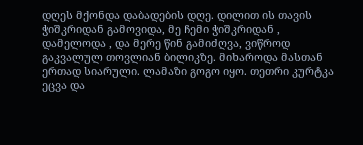დღეს მქონდა დაბადების დღე. დილით ის თავის ჭიშკრიდან გამოვიდა, მე ჩემი ჭიშკრიდან , დამელოდა , და მერე წინ გამიძღვა, ვიწროდ გაკვალულ თოვლიან ბილიკზე. მიხაროდა მასთან ერთად სიარული. ლამაზი გოგო იყო. თეთრი კურტკა ეცვა და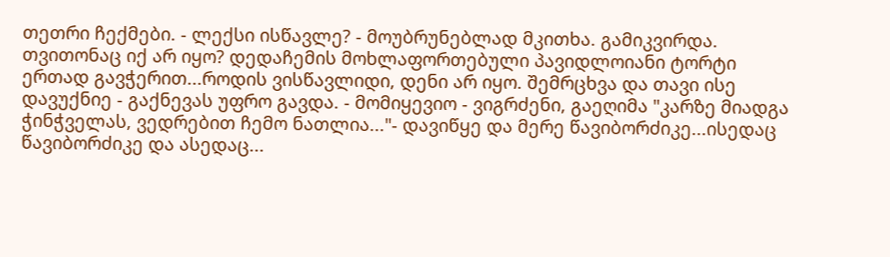თეთრი ჩექმები. - ლექსი ისწავლე? - მოუბრუნებლად მკითხა. გამიკვირდა. თვითონაც იქ არ იყო? დედაჩემის მოხლაფორთებული პავიდლოიანი ტორტი ერთად გავჭერით...როდის ვისწავლიდი, დენი არ იყო. შემრცხვა და თავი ისე დავუქნიე - გაქნევას უფრო გავდა. - მომიყევიო - ვიგრძენი, გაეღიმა "კარზე მიადგა ჭინჭველას, ვედრებით ჩემო ნათლია..."- დავიწყე და მერე წავიბორძიკე...ისედაც წავიბორძიკე და ასედაც...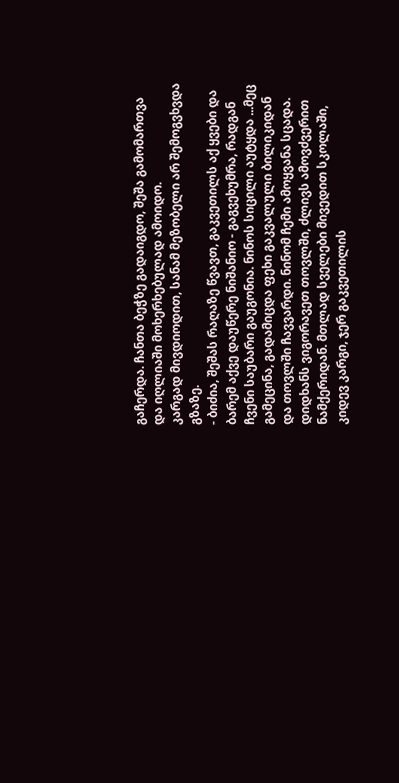გაჩერდა. ჩანთა ბეჭზე გადაიგდო, შეშა გამომართვა და იღლიაში მოხერხებულად ამოიდო.
კარგად მივდიოდით, სანამ მეზობელი არ შემოგვხვდა გზაზე.
- ბიძია, შეშას რაღაზე წვავთ, გაკვეთილს აქ ყვები და ბარემ აქვე დაუწერე ნიშანიო - გაგვეხუმრა, რადგან ჩვენი საუბარი გაუგონია. ნინოს სიცილი აუტყდა ...მეც გამეცინა, გადამიცდა ფეხი გაკვალული ბილიკიდან და თოვლში ჩავვარდი. ნინომ ჩემი ამოყვანა სცადა. დიდხანს ვიგორავეთ თოვლში, ძლივს ამოვძვერით ნამქერიდან. მთლად სველები მივედით სკოლაში, კიდევ კარგი, ჯერ გაკვეთილის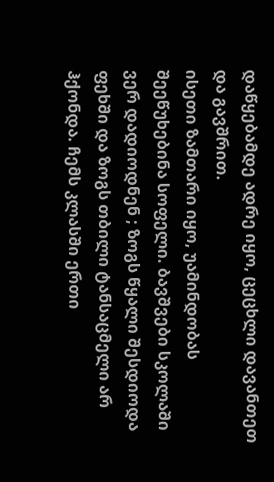დაწყებამდე ადრე იყო, ცეცხლი დავანთეთ და გავშრით.
ისეთი ზამთარი იყო, უამინდობას შეეწუხებინა სოფელი. ბავშვები სკოლაში ვერ დადიოდნენ ; ზოგს წყალი შესდიოდა ფეხში და ზოგს თბილი ტანსაცმელი არ ჰქონდა. ჩემს კლასში ერთი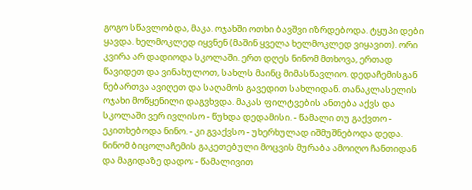გოგო სწავლობდა, მაკა. ოჯახში ოთხი ბავშვი იზრდებოდა. ტყუპი დები ყავდა. ხელმოკლედ იყვნენ (მაშინ ყველა ხელმოკლედ ვიყავით). ორი კვირა არ დადიოდა სკოლაში. ერთ დღეს ნინომ მთხოვა, ერთად წავიდეთ და ვინახულოთ, სახლს მაინც მიმასწავლიო. დედაჩემისგან ნებართვა ავიღეთ და საღამოს გავედით სახლიდან. თანაკლასელის ოჯახი მოწყენილი დაგვხვდა. მაკას ფილტვების ანთება აქვს და სკოლაში ვერ ივლისო - წუხდა დედამისი. - წამალი თუ გაქვთო - ეკითხებოდა ნინო. - კი გვაქვსო - უხერხულად იშმუშნებოდა დედა. ნინომ ბიცოლაჩემის გაკეთებული მოცვის მურაბა ამოიღო ჩანთიდან და მაგიდაზე დადო; - წამალივით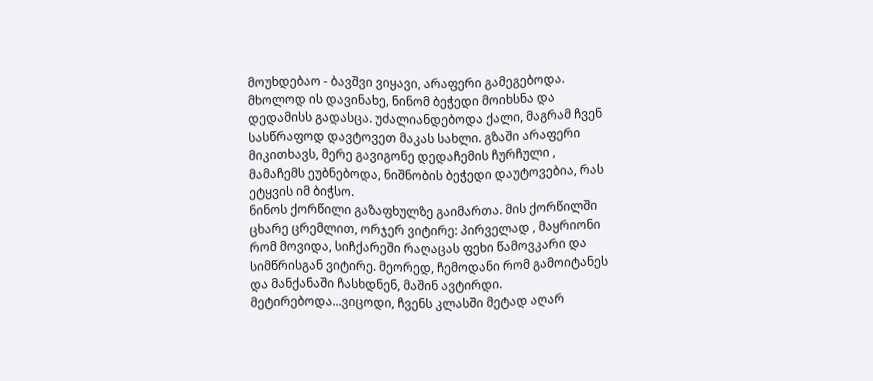მოუხდებაო - ბავშვი ვიყავი, არაფერი გამეგებოდა. მხოლოდ ის დავინახე, ნინომ ბეჭედი მოიხსნა და დედამისს გადასცა. უძალიანდებოდა ქალი, მაგრამ ჩვენ სასწრაფოდ დავტოვეთ მაკას სახლი. გზაში არაფერი მიკითხავს, მერე გავიგონე დედაჩემის ჩურჩული , მამაჩემს ეუბნებოდა, ნიშნობის ბეჭედი დაუტოვებია, რას ეტყვის იმ ბიჭსო.
ნინოს ქორწილი გაზაფხულზე გაიმართა. მის ქორწილში ცხარე ცრემლით, ორჯერ ვიტირე: პირველად , მაყრიონი რომ მოვიდა, სიჩქარეში რაღაცას ფეხი წამოვკარი და სიმწრისგან ვიტირე. მეორედ, ჩემოდანი რომ გამოიტანეს და მანქანაში ჩასხდნენ, მაშინ ავტირდი. მეტირებოდა...ვიცოდი, ჩვენს კლასში მეტად აღარ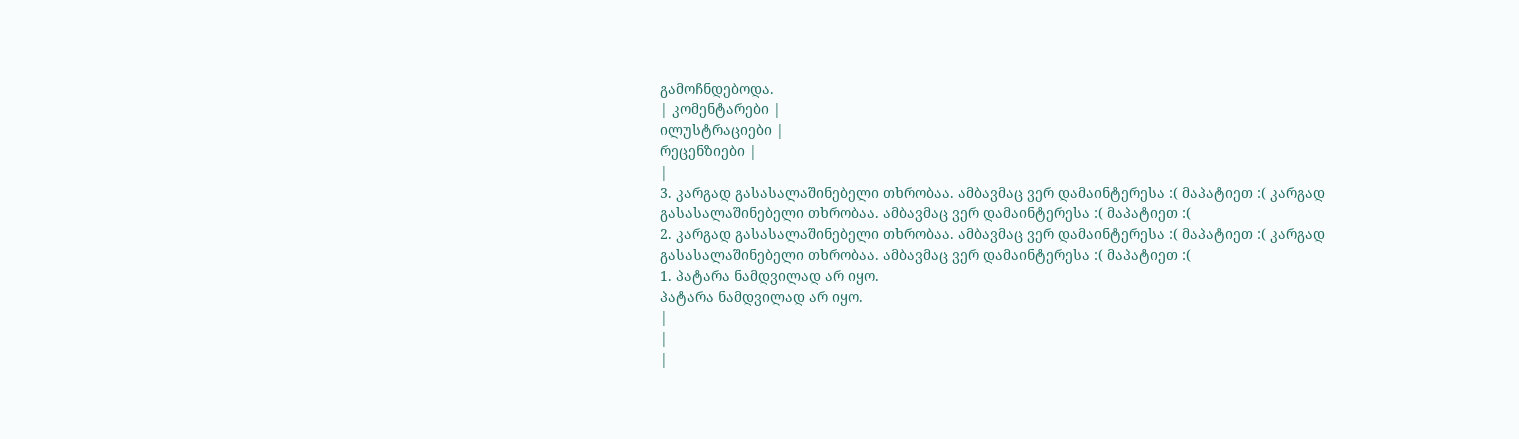გამოჩნდებოდა.
| კომენტარები |
ილუსტრაციები |
რეცენზიები |
|
3. კარგად გასასალაშინებელი თხრობაა. ამბავმაც ვერ დამაინტერესა :( მაპატიეთ :( კარგად გასასალაშინებელი თხრობაა. ამბავმაც ვერ დამაინტერესა :( მაპატიეთ :(
2. კარგად გასასალაშინებელი თხრობაა. ამბავმაც ვერ დამაინტერესა :( მაპატიეთ :( კარგად გასასალაშინებელი თხრობაა. ამბავმაც ვერ დამაინტერესა :( მაპატიეთ :(
1. პატარა ნამდვილად არ იყო.
პატარა ნამდვილად არ იყო.
|
|
|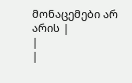მონაცემები არ არის |
|
|